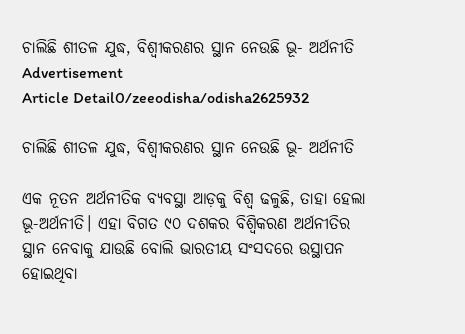ଚାଲିଛି ଶୀତଳ ଯୁଦ୍ଧ, ବିଶ୍ୱୀକରଣର ସ୍ଥାନ ନେଉଛି ଭୂ- ଅର୍ଥନୀତି
Advertisement
Article Detail0/zeeodisha/odisha2625932

ଚାଲିଛି ଶୀତଳ ଯୁଦ୍ଧ, ବିଶ୍ୱୀକରଣର ସ୍ଥାନ ନେଉଛି ଭୂ- ଅର୍ଥନୀତି

ଏକ ନୂତନ ଅର୍ଥନୀତିକ ବ୍ୟବସ୍ଥା ଆଡ଼କୁ ବିଶ୍ୱ ଢଳୁଛି, ତାହା ହେଲା ଭୂ-ଅର୍ଥନୀତି। ଏହା ବିଗତ ୯୦ ଦଶକର ବିଶ୍ୱିକରଣ ଅର୍ଥନୀତିର ସ୍ଥାନ ନେବାକୁ ଯାଉଛି ବୋଲି ଭାରତୀୟ ସଂସଦରେ ଉସ୍ଥାପନ ହୋଇଥିବା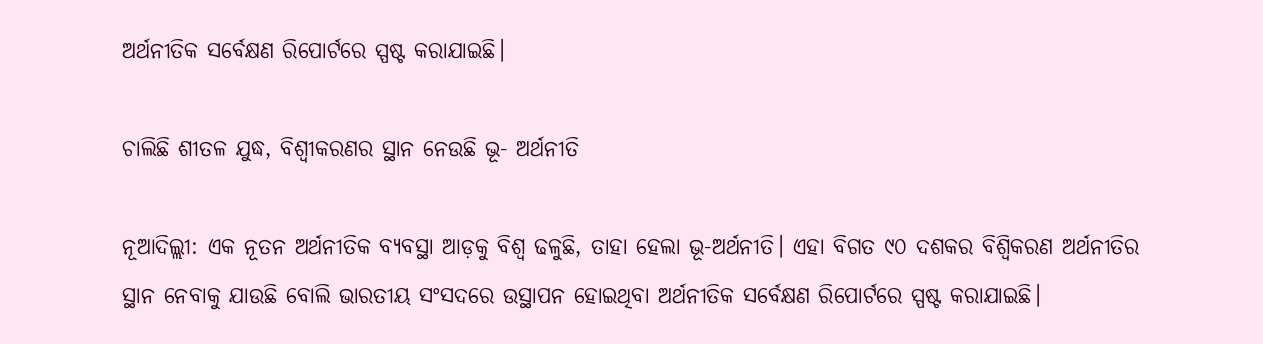ଅର୍ଥନୀତିକ ସର୍ବେକ୍ଷଣ ରିପୋର୍ଟରେ ସ୍ପଷ୍ଟ କରାଯାଇଛି।

ଚାଲିଛି ଶୀତଳ ଯୁଦ୍ଧ, ବିଶ୍ୱୀକରଣର ସ୍ଥାନ ନେଉଛି ଭୂ- ଅର୍ଥନୀତି

ନୂଆଦିଲ୍ଲୀ: ଏକ ନୂତନ ଅର୍ଥନୀତିକ ବ୍ୟବସ୍ଥା ଆଡ଼କୁ ବିଶ୍ୱ ଢଳୁଛି, ତାହା ହେଲା ଭୂ-ଅର୍ଥନୀତି। ଏହା ବିଗତ ୯୦ ଦଶକର ବିଶ୍ୱିକରଣ ଅର୍ଥନୀତିର ସ୍ଥାନ ନେବାକୁ ଯାଉଛି ବୋଲି ଭାରତୀୟ ସଂସଦରେ ଉସ୍ଥାପନ ହୋଇଥିବା ଅର୍ଥନୀତିକ ସର୍ବେକ୍ଷଣ ରିପୋର୍ଟରେ ସ୍ପଷ୍ଟ କରାଯାଇଛି।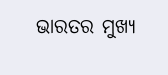ଭାରତର ମୁଖ୍ୟ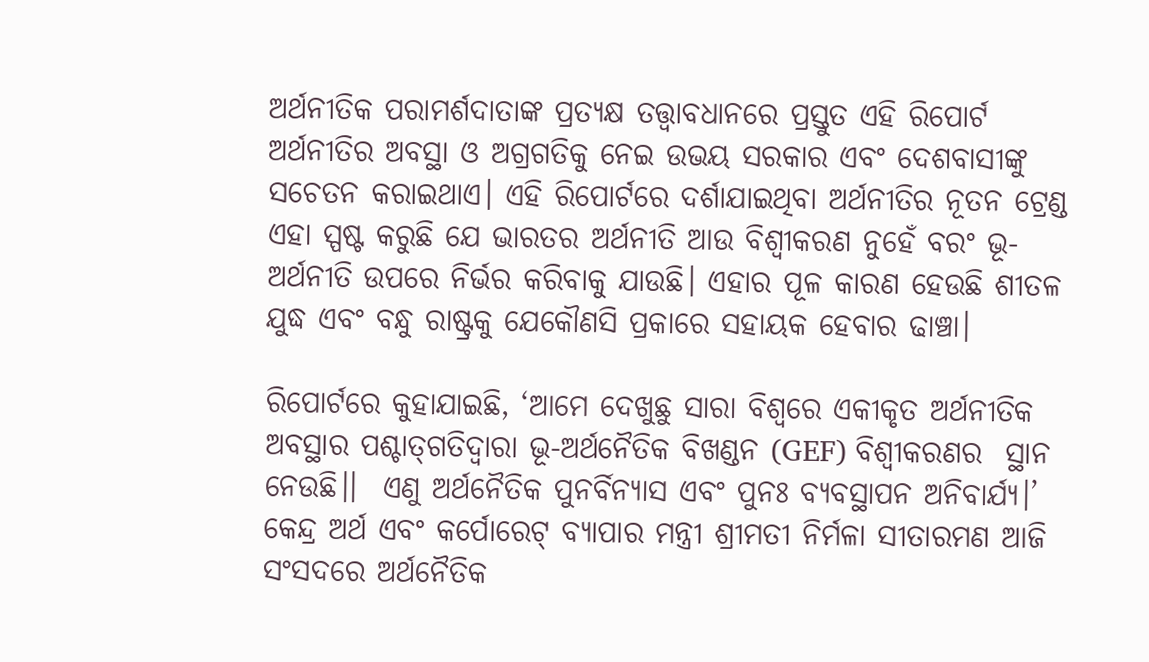ଅର୍ଥନୀତିକ ପରାମର୍ଶଦାତାଙ୍କ ପ୍ରତ୍ୟକ୍ଷ ତତ୍ତ୍ୱାବଧାନରେ ପ୍ରସ୍ତୁତ ଏହି ରିପୋର୍ଟ ଅର୍ଥନୀତିର ଅବସ୍ଥା ଓ ଅଗ୍ରଗତିକୁ ନେଇ ଉଭୟ ସରକାର ଏବଂ ଦେଶବାସୀଙ୍କୁ ସଚେତନ କରାଇଥାଏ। ଏହି ରିପୋର୍ଟରେ ଦର୍ଶାଯାଇଥିବା ଅର୍ଥନୀତିର ନୂତନ ଟ୍ରେଣ୍ଡ ଏହା ସ୍ପଷ୍ଟ କରୁଛି ଯେ ଭାରତର ଅର୍ଥନୀତି ଆଉ ବିଶ୍ୱୀକରଣ ନୁହେଁ ବରଂ ଭୂ-ଅର୍ଥନୀତି ଉପରେ ନିର୍ଭର କରିବାକୁ ଯାଉଛି। ଏହାର ପୂଳ କାରଣ ହେଉଛି ଶୀତଳ ଯୁଦ୍ଧ ଏବଂ ବନ୍ଧୁ ରାଷ୍ଟ୍ରକୁ ଯେକୌଣସି ପ୍ରକାରେ ସହାୟକ ହେବାର ଢାଞ୍ଚା।

ରିପୋର୍ଟରେ କୁହାଯାଇଛି, ‘ଆମେ ଦେଖୁଛୁ ସାରା ବିଶ୍ୱରେ ଏକୀକୃତ ଅର୍ଥନୀତିକ ଅବସ୍ଥାର ପଶ୍ଚାତ୍‍ଗତିଦ୍ୱାରା ଭୂ-ଅର୍ଥନୈତିକ ବିଖଣ୍ଡନ (GEF) ବିଶ୍ୱୀକରଣର  ସ୍ଥାନ ନେଉଛି।।  ଏଣୁ ଅର୍ଥନୈତିକ ପୁନର୍ବିନ୍ୟାସ ଏବଂ ପୁନଃ ବ୍ୟବସ୍ଥାପନ ଅନିବାର୍ଯ୍ୟ।’ କେନ୍ଦ୍ର ଅର୍ଥ ଏବଂ କର୍ପୋରେଟ୍ ବ୍ୟାପାର ମନ୍ତ୍ରୀ ଶ୍ରୀମତୀ ନିର୍ମଳା ସୀତାରମଣ ଆଜି ସଂସଦରେ ଅର୍ଥନୈତିକ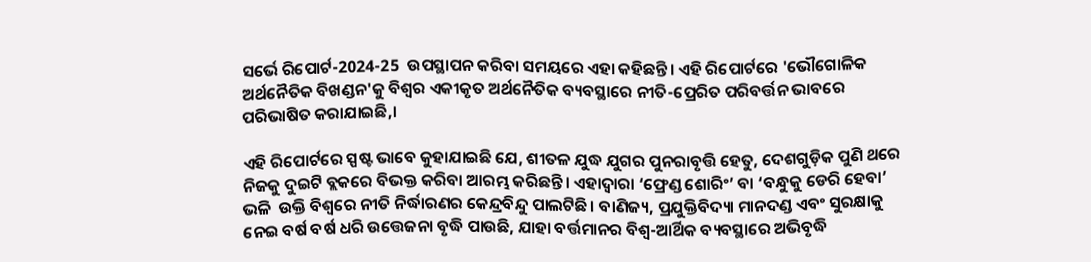ସର୍ଭେ ରିପୋର୍ଟ-2024-25  ଉପସ୍ଥାପନ କରିବା ସମୟରେ ଏହା କହିଛନ୍ତି। ଏହି ରିପୋର୍ଟରେ 'ଭୌଗୋଳିକ ଅର୍ଥନୈତିକ ବିଖଣ୍ଡନ'କୁ ବିଶ୍ୱର ଏକୀକୃତ ଅର୍ଥନୈତିକ ବ୍ୟବସ୍ଥାରେ ନୀତି-ପ୍ରେରିତ ପରିବର୍ତ୍ତନ ଭାବରେ ପରିଭାଷିତ କରାଯାଇଛି,।

ଏହି ରିପୋର୍ଟରେ ସ୍ପଷ୍ଟ ଭାବେ କୁହାଯାଇଛି ଯେ, ଶୀତଳ ଯୁଦ୍ଧ ଯୁଗର ପୁନରାବୃତ୍ତି ହେତୁ, ଦେଶଗୁଡ଼ିକ ପୁଣି ଥରେ ନିଜକୁ ଦୁଇଟି ବ୍ଲକରେ ବିଭକ୍ତ କରିବା ଆରମ୍ଭ କରିଛନ୍ତି। ଏହାଦ୍ୱାରା ‘ଫ୍ରେଣ୍ଡ ଶୋରିଂ’ ବା ‘ବନ୍ଧୁକୁ ଡେରି ହେବା’ ଭଳି  ଉକ୍ତି ବିଶ୍ୱରେ ନୀତି ନିର୍ଦ୍ଧାରଣର କେନ୍ଦ୍ରବିନ୍ଦୁ ପାଲଟିଛି। ବାଣିଜ୍ୟ, ପ୍ରଯୁକ୍ତିବିଦ୍ୟା ମାନଦଣ୍ଡ ଏବଂ ସୁରକ୍ଷାକୁ ନେଇ ବର୍ଷ ବର୍ଷ ଧରି ଉତ୍ତେଜନା ବୃଦ୍ଧି ପାଉଛି, ଯାହା ବର୍ତ୍ତମାନର ବିଶ୍ୱ-ଆର୍ଥିକ ବ୍ୟବସ୍ଥାରେ ଅଭିବୃଦ୍ଧି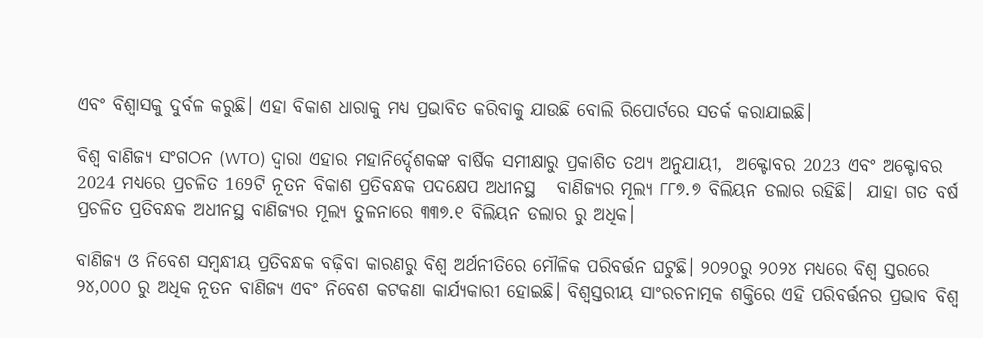ଏବଂ ବିଶ୍ୱାସକୁ ଦୁର୍ବଳ କରୁଛି। ଏହା ବିକାଶ ଧାରାକୁ ମଧ୍ୟ ପ୍ରଭାବିତ କରିବାକୁ ଯାଉଛି ବୋଲି ରିପୋର୍ଟରେ ସତର୍କ କରାଯାଇଛି।

ବିଶ୍ୱ ବାଣିଜ୍ୟ ସଂଗଠନ (WTO) ଦ୍ୱାରା ଏହାର ମହାନିର୍ଦ୍ଦେଶକଙ୍କ ବାର୍ଷିକ ସମୀକ୍ଷାରୁ ପ୍ରକାଶିତ ତଥ୍ୟ ଅନୁଯାୟୀ,  ଅକ୍ଟୋବର 2023 ଏବଂ ଅକ୍ଟୋବର 2024 ମଧ୍ୟରେ ପ୍ରଚଳିତ 169ଟି ନୂତନ ବିକାଶ ପ୍ରତିବନ୍ଧକ ପଦକ୍ଷେପ ଅଧୀନସ୍ଥ   ବାଣିଜ୍ୟର ମୂଲ୍ୟ ୮୮୭.୭ ବିଲିୟନ ଡଲାର ରହିଛି।  ଯାହା ଗତ ବର୍ଷ ପ୍ରଚଳିତ ପ୍ରତିବନ୍ଧକ ଅଧୀନସ୍ଥ ବାଣିଜ୍ୟର ମୂଲ୍ୟ ତୁଳନାରେ ୩୩୭.୧ ବିଲିୟନ ଡଲାର ରୁ ଅଧିକ।

ବାଣିଜ୍ୟ ଓ ନିବେଶ ସମ୍ବନ୍ଧୀୟ ପ୍ରତିବନ୍ଧକ ବଢ଼ିବା କାରଣରୁ ବିଶ୍ୱ ଅର୍ଥନୀତିରେ ମୌଳିକ ପରିବର୍ତ୍ତନ ଘଟୁଛି। ୨୦୨୦ରୁ ୨୦୨୪ ମଧ୍ୟରେ ବିଶ୍ୱ ସ୍ତରରେ ୨୪,୦୦୦ ରୁ ଅଧିକ ନୂତନ ବାଣିଜ୍ୟ ଏବଂ ନିବେଶ କଟକଣା କାର୍ଯ୍ୟକାରୀ ହୋଇଛି। ବିଶ୍ୱସ୍ତରୀୟ ସାଂରଚନାତ୍ମକ ଶକ୍ତିରେ ଏହି ପରିବର୍ତ୍ତନର ପ୍ରଭାବ ବିଶ୍ୱ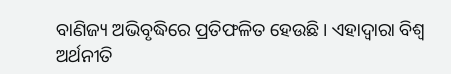ବାଣିଜ୍ୟ ଅଭିବୃଦ୍ଧିରେ ପ୍ରତିଫଳିତ ହେଉଛି। ଏହାଦ୍ୱାରା ବିଶ୍ୱ ଅର୍ଥନୀତି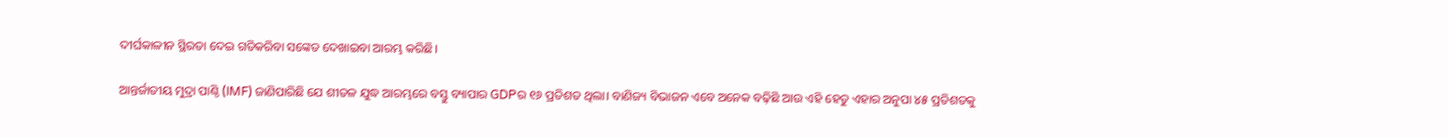ଦୀର୍ଘକାଳୀନ ସ୍ଥିରତା ଦେଇ ଗତିକରିବା ସଙ୍କେତ ଦେଖାଇବା ଆରମ୍ଭ କରିଛି।

ଆନ୍ତର୍ଜାତୀୟ ମୁଦ୍ରା ପାଣ୍ଠି (IMF) ଜାଣିପାରିଛି ଯେ ଶୀତଳ ଯୁଦ୍ଧ ଆରମ୍ଭରେ ବସ୍ତୁ ବ୍ୟାପାର GDPର ୧୬ ପ୍ରତିଶତ ଥିଲା। ବାଣିଜ୍ୟ ବିଭାଜନ ଏବେ ଅନେକ ବଢ଼ିଛି ଆଉ ଏହି ହେତୁ ଏହାର ଅନୁପା ୪୫ ପ୍ରତିଶତକୁ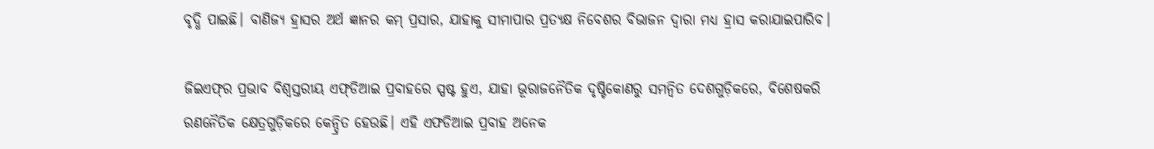ବୃଦ୍ଧି ପାଇଛି। ବାଣିଜ୍ୟ ହ୍ରାସର ଅର୍ଥ ଜ୍ଞାନର କମ୍ ପ୍ରସାର, ଯାହାକୁ ସୀମାପାର ପ୍ରତ୍ୟକ୍ଷ ନିବେଶର ବିଭାଜନ ଦ୍ୱାରା ମଧ୍ୟ ହ୍ରାସ କରାଯାଇପାରିବ।

ଜିଇଏଫ୍‍ର ପ୍ରଭାବ ବିଶ୍ୱସ୍ତରୀୟ ଏଫ୍‍ଡିଆଇ ପ୍ରବାହରେ ସ୍ପଷ୍ଟ ହୁଏ, ଯାହା ଭୂରାଜନୈତିକ ଦୃଷ୍ଟିକୋଣରୁ ସମନ୍ୱିତ ଦେଶଗୁଡ଼ିକରେ, ବିଶେଷକରି ରଣନୈତିକ କ୍ଷେତ୍ରଗୁଡ଼ିକରେ କେନ୍ଦ୍ରିତ ହେଉଛି। ଏହି ଏଫଡିଆଇ ପ୍ରବାହ ଅନେକ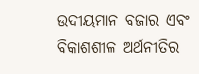ଉଦୀୟମାନ ବଜାର ଏବଂ ବିକାଶଶୀଳ ଅର୍ଥନୀତିର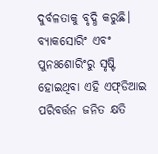ଦୁର୍ବଳତାକୁ ବୃଦ୍ଧି କରୁଛି। ବ୍ୟାକସୋରିଂ ଏବଂ ପୁନଃଶୋରିଂରୁ ସୃଷ୍ଟି ହୋଇଥିବା ଏହି ଏଫ୍‍ଡିଆଇ ପରିବର୍ତ୍ତନ ଜନିତ କ୍ଷତି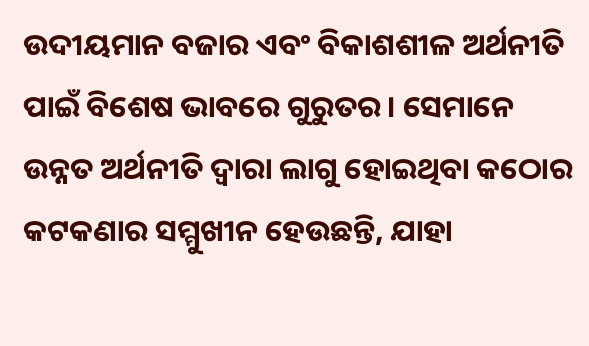ଉଦୀୟମାନ ବଜାର ଏବଂ ବିକାଶଶୀଳ ଅର୍ଥନୀତି ପାଇଁ ବିଶେଷ ଭାବରେ ଗୁରୁତର। ସେମାନେ ଉନ୍ନତ ଅର୍ଥନୀତି ଦ୍ୱାରା ଲାଗୁ ହୋଇଥିବା କଠୋର କଟକଣାର ସମ୍ମୁଖୀନ ହେଉଛନ୍ତି, ଯାହା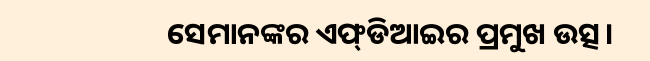ସେମାନଙ୍କର ଏଫ୍‍ଡିଆଇର ପ୍ରମୁଖ ଉତ୍ସ।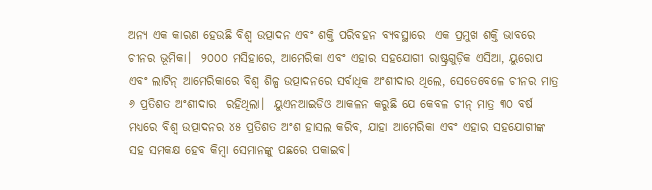ଅନ୍ୟ ଏକ କାରଣ ହେଉଛି ବିଶ୍ୱ ଉତ୍ପାଦନ ଏବଂ ଶକ୍ତି ପରିବହନ ବ୍ୟବସ୍ଥାରେ  ଏକ ପ୍ରମୁଖ ଶକ୍ତି ଭାବରେ ଚୀନର ଭୂମିକା।  ୨୦୦୦ ମସିହାରେ, ଆମେରିକା ଏବଂ ଏହାର ସହଯୋଗୀ ରାଷ୍ଟ୍ରଗୁଡ଼ିକ ଏସିଆ, ୟୁରୋପ ଏବଂ ଲାଟିନ୍ ଆମେରିକାରେ ବିଶ୍ୱ ଶିଳ୍ପ ଉତ୍ପାଦନରେ ସର୍ବାଧିକ ଅଂଶୀଦାର ଥିଲେ, ସେତେବେଳେ ଚୀନର ମାତ୍ର ୬ ପ୍ରତିଶତ ଅଂଶୀଦାର  ରହିଥିଲା।  ୟୁଏନଆଇଡିଓ ଆକଳନ କରୁଛି ଯେ କେବଳ ଚୀନ୍ ମାତ୍ର ୩୦ ବର୍ଷ ମଧ୍ୟରେ ବିଶ୍ୱ ଉତ୍ପାଦନର ୪୫ ପ୍ରତିଶତ ଅଂଶ ହାସଲ କରିବ, ଯାହା ଆମେରିକା ଏବଂ ଏହାର ସହଯୋଗୀଙ୍କ ସହ ସମକକ୍ଷ ହେବ କିମ୍ବା ସେମାନଙ୍କୁ ପଛରେ ପକାଇବ।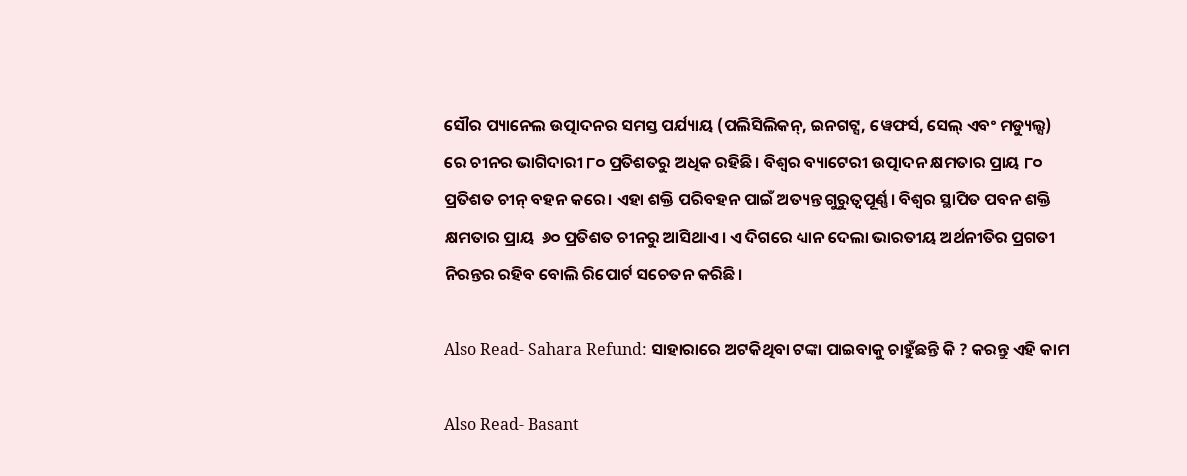ସୌର ପ୍ୟାନେଲ ଉତ୍ପାଦନର ସମସ୍ତ ପର୍ଯ୍ୟାୟ (ପଲିସିଲିକନ୍, ଇନଗଟ୍ସ, ୱେଫର୍ସ, ସେଲ୍ ଏବଂ ମଡ୍ୟୁଲ୍ସ) ରେ ଚୀନର ଭାଗିଦାରୀ ୮୦ ପ୍ରତିଶତରୁ ଅଧିକ ରହିଛି। ବିଶ୍ୱର ବ୍ୟାଟେରୀ ଉତ୍ପାଦନ କ୍ଷମତାର ପ୍ରାୟ ୮୦ ପ୍ରତିଶତ ଚୀନ୍ ବହନ କରେ। ଏହା ଶକ୍ତି ପରିବହନ ପାଇଁ ଅତ୍ୟନ୍ତ ଗୁରୁତ୍ୱପୂର୍ଣ୍ଣ। ବିଶ୍ୱର ସ୍ଥାପିତ ପବନ ଶକ୍ତି କ୍ଷମତାର ପ୍ରାୟ  ୬୦ ପ୍ରତିଶତ ଚୀନରୁ ଆସିଥାଏ। ଏ ଦିଗରେ ଧ୍ୟାନ ଦେଲା ଭାରତୀୟ ଅର୍ଥନୀତିର ପ୍ରଗତୀ ନିରନ୍ତର ରହିବ ବୋଲି ରିପୋର୍ଟ ସଚେତନ କରିଛି।

Also Read- Sahara Refund: ସାହାରାରେ ଅଟକିଥିବା ଟଙ୍କା ପାଇବାକୁ ଚାହୁଁଛନ୍ତି କି ? କରନ୍ତୁ ଏହି କାମ

Also Read- Basant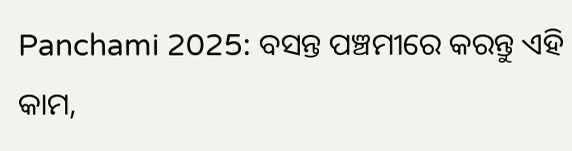Panchami 2025: ବସନ୍ତ ପଞ୍ଚମୀରେ କରନ୍ତୁ ଏହି କାମ,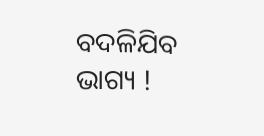ବଦଳିଯିବ ଭାଗ୍ୟ !